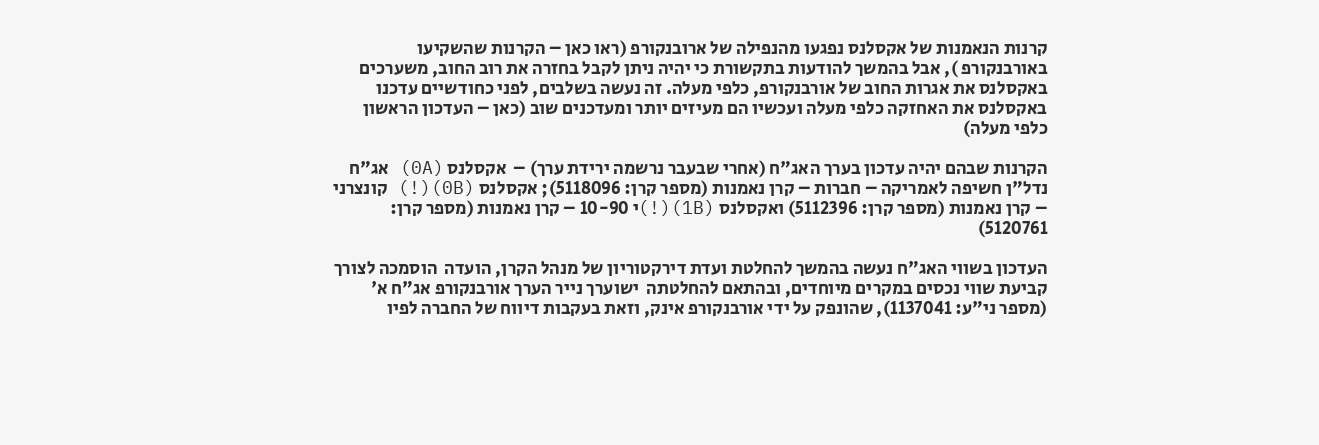קרנות הנאמנות של אקסלנס נפגעו מהנפילה של ארובנקורפ (ראו כאן – הקרנות שהשקיעו באורבנקורפ ), אבל בהמשך להודעות בתקשורת כי יהיה ניתן לקבל בחזרה את רוב החוב, משערכים באקסלנס את אגרות החוב של אורבנקורפ, כלפי מעלה. זה נעשה בשלבים, לפני כחודשיים עדכנו באקסלנס את האחזקה כלפי מעלה ועכשיו הם מעיזים יותר ומעדכנים שוב (כאן – העדכון הראשון כלפי מעלה)

הקרנות שבהם יהיה עדכון בערך האג"ח (אחרי שבעבר נרשמה ירידת ערך) –  אקסלנס (0A) אג"ח נדל"ן חשיפה לאמריקה – חברות – קרן נאמנות (מספר קרן: 5118096); אקסלנס (0B)(!) קונצרני – קרן נאמנות (מספר קרן: 5112396) ואקסלנס (1B)(!)י 10-90 – קרן נאמנות (מספר קרן: 5120761)

העדכון בשווי האג"ח נעשה בהמשך להחלטת ועדת דירקטוריון של מנהל הקרן, הועדה  הוסמכה לצורך קביעת שווי נכסים במקרים מיוחדים, ובהתאם להחלטתה  ישוערך נייר הערך אורבנקורפ אג"ח א' (מספר ני"ע: 1137041), שהונפק על ידי אורבנקורפ אינק, וזאת בעקבות דיווח של החברה לפיו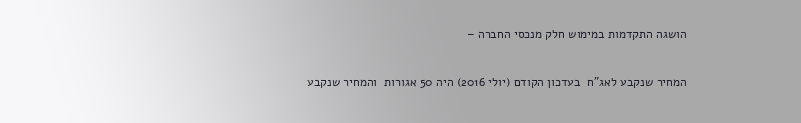הושגה התקדמות במימוש חלק מנכסי החברה –

המחיר שנקבע לאג"ח  בעדכון הקודם (יולי 2016) היה 50 אגורות  והמחיר שנקבע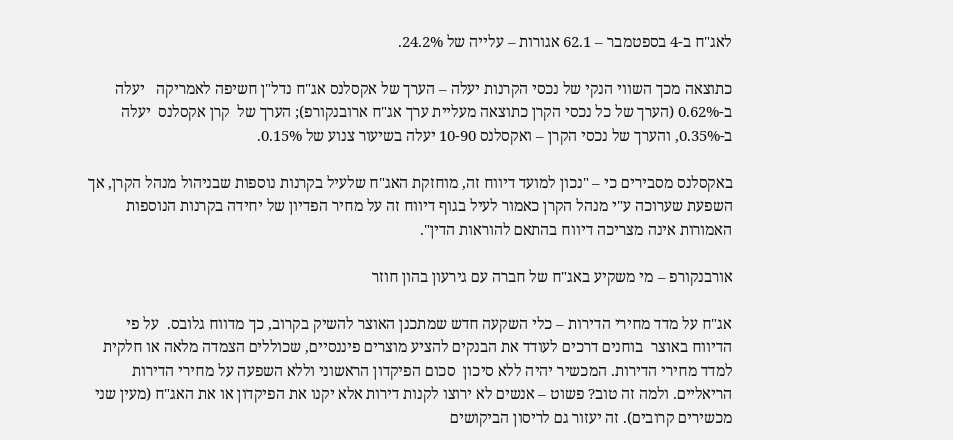לאג"ח ב-4 בספטמבר – 62.1 אגורות – עלייה של 24.2%.

כתוצאה מכך השווי הנקי של נכסי הקרנות יעלה – הערך של אקסלנס אג"ח נדל"ן חשיפה לאמריקה   יעלה ב-0.62% (הערך של כל נכסי הקרן כתוצאה מעליית ערך אג"ח ארובנקורפ); הערך של  קרן אקסלנס  יעלה ב-0.35%, והערך של נכסי הקרן – ואקסלנס 10-90 יעלה בשיעור צנוע של 0.15%.

באקסלנס מסבירים כי – "נכון למועד דיווח זה, מוחזקת האג"ח שלעיל בקרנות נוספות שבניהול מנהל הקרן, אך השפעת שערוכה ע"י מנהל הקרן כאמור לעיל בגוף דיווח זה על מחיר הפדיון של יחידה בקרנות הנוספות האמורות אינה מצריכה דיווח בהתאם להוראות הדין".

אורבנקורפ – מי משקיע באג"ח של חברה עם גירעון בהון חוזר

אג"ח על מדד מחירי הדירות – כלי השקעה חדש שמתכנן האוצר להשיק בקרוב, כך מדווח גלובס.  על פי הדיווח באוצר  בוחנים דרכים לעודד את הבנקים להציע מוצרים פיננסיים, שכוללים הצמדה מלאה או חלקית  למדד מחירי הדירות. המכשיר יהיה ללא סיכון  סכום הפיקדון הראשוני וללא השפעה על מחירי הדירות הריאליים. ולמה זה טוב? פשוט – אנשים לא ירוצו לקנות דירות אלא יקנו את הפיקדון או את האג"ח (מעין שני מכשירים קרובים). זה יעזור גם לריסון הביקושים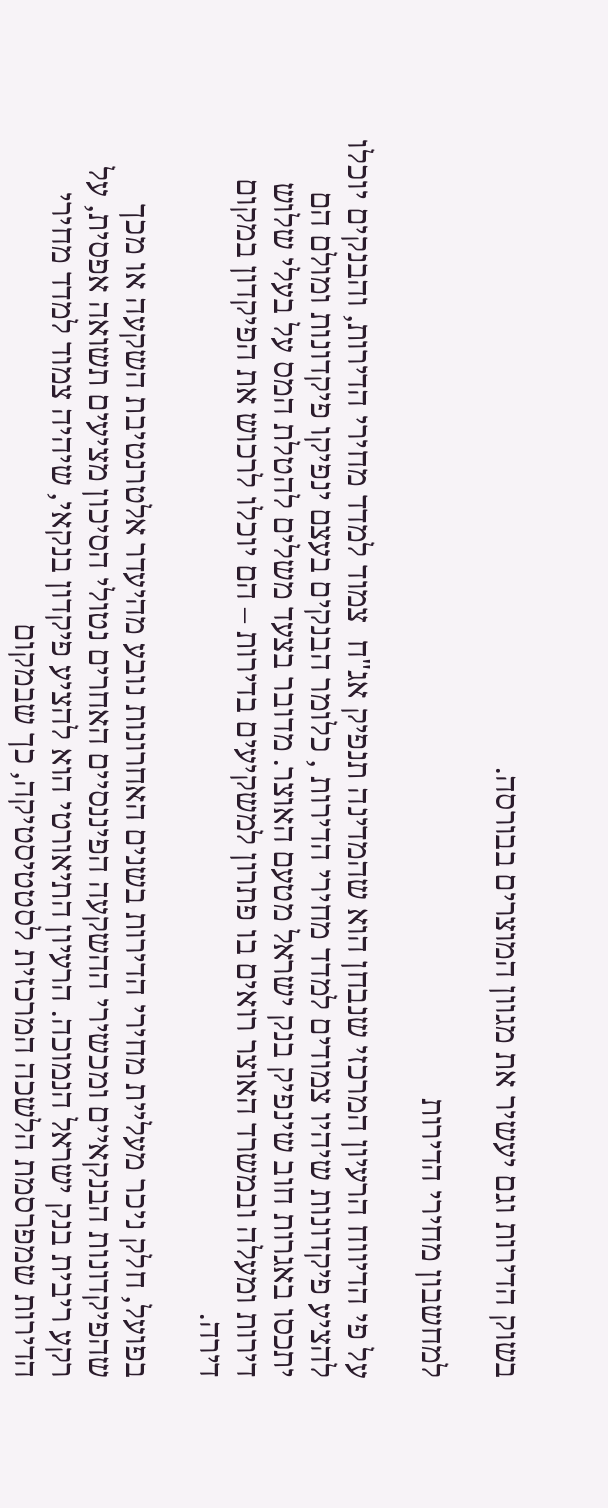בשוק הדירות וגם יעשיר את מגוון המוצרים בבורסה.

למחשבון מחירי הדירות

על פי הדיווח הרעיון המרכזי שנבחן הוא שהמדינה תנפיק אג"ח  צמוד למדד מחירי הדירות, והבנקים יוכלו להציע פיקדונות שיהיו צמודים למדד מחירי הדירות , כלומר הבנקים בעצם ינפיקו פיקדונות ומולם הם יתכסו באגרות חוב שינפיק בנק ישראל מטעם האוצר. מדובר בצעד משלים להטלת המס על בעלי שלוש דירות ומעלה ובמשרד האוצר רואים בו פתרון למשקיעים בדירות – הם יוכלו לרכוש את הפיקדון במקום דירה.

בפועל, חלק ניכר מעליית מחירי הדירות בשנים האחרונות נובע מהיעדר אלטרנטיבת השקעה או מכך שהפיקדונות הבנקאיים ומכשירי ההשקעה הפיננסיים האחרים נטולי הסיכון מציעים תשואה אפסית, על רקע ריבית בנק ישראל הנמוכה. הרעיון התיאורטי הוא להציע פיקדון בנקאי, שיהיה צמוד למדד מחירי הדירות שמפרסמת הלשכה המרכזית לסטטיסטיקה, כך שבמקום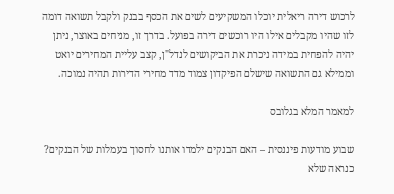לרכוש דירה ריאלית יוכלו המשקיעים לשים את הכסף בבנק ולקבל תשואה דומה לזו שהיו מקבלים אילו היו רוכשים דירה בפועל. בדרך זו, מניחים באוצר, ניתן יהיה להפחית במידה ניכרת את הביקושים לנדל"ן, קצב עליית המחירים יואט וממילא גם התשואה שישלם הפיקדון צמוד מדד מחירי הדירות תהיה נמוכה.

למאמר המלא בגלובס

שבוע מודעות פיננסית – האם הבנקים ילמדו אותנו לחסוך בעמלות של הבנקים? כנראה שלא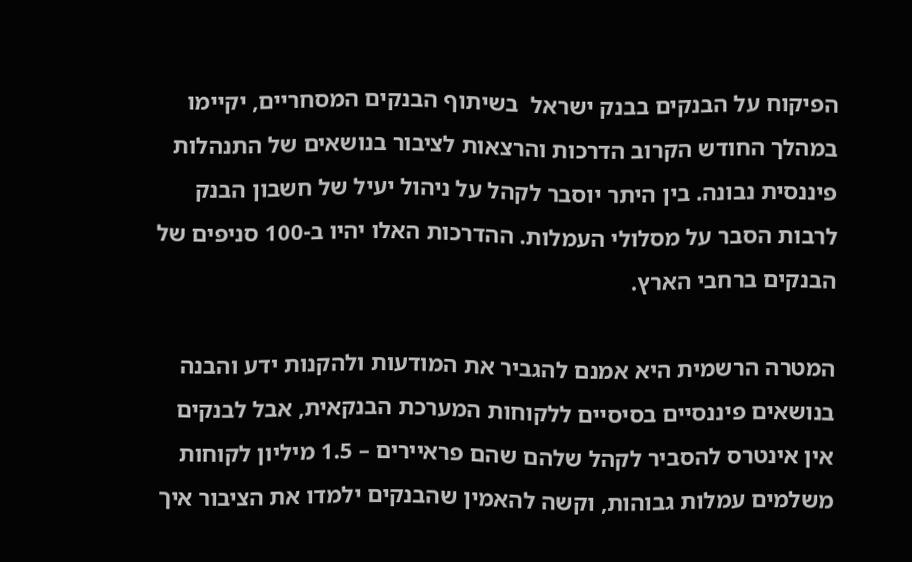הפיקוח על הבנקים בבנק ישראל  בשיתוף הבנקים המסחריים, יקיימו במהלך החודש הקרוב הדרכות והרצאות לציבור בנושאים של התנהלות פיננסית נבונה. בין היתר יוסבר לקהל על ניהול יעיל של חשבון הבנק לרבות הסבר על מסלולי העמלות. ההדרכות האלו יהיו ב-100 סניפים של הבנקים ברחבי הארץ.

המטרה הרשמית היא אמנם להגביר את המודעות ולהקנות ידע והבנה בנושאים פיננסיים בסיסיים ללקוחות המערכת הבנקאית, אבל לבנקים אין אינטרס להסביר לקהל שלהם שהם פראיירים – 1.5 מיליון לקוחות משלמים עמלות גבוהות, וקשה להאמין שהבנקים ילמדו את הציבור איך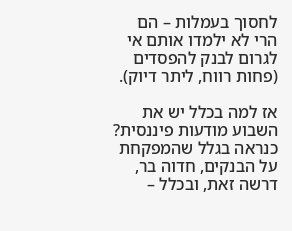לחסוך בעמלות – הם הרי לא ילמדו אותם אי לגרום לבנק להפסדים (פחות רווח, ליתר דיוק).

אז למה בכלל יש את השבוע מודעות פיננסית? כנראה בגלל שהמפקחת על הבנקים, חדוה בר, דרשה זאת, ובכלל –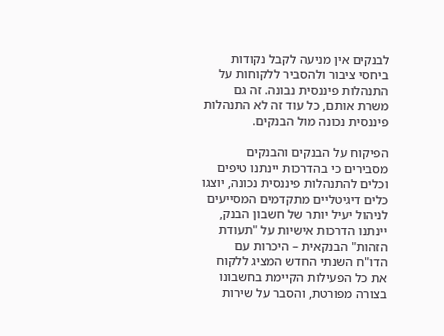לבנקים אין מניעה לקבל נקודות ביחסי ציבור ולהסביר ללקוחות על התנהלות פיננסית נבונה. זה גם משרת אותם, כל עוד זה לא התנהלות פיננסית נכונה מול הבנקים.

הפיקוח על הבנקים והבנקים מסבירים כי בהדרכות יינתנו טיפים וכלים להתנהלות פיננסית נכונה, יוצגו כלים דיגיטליים מתקדמים המסייעים לניהול יעיל יותר של חשבון הבנק, יינתנו הדרכות אישיות על "תעודת הזהות" הבנקאית – היכרות עם הדו"ח השנתי החדש המציג ללקוח את כל הפעילות הקיימת בחשבונו בצורה מפורטת, והסבר על שירות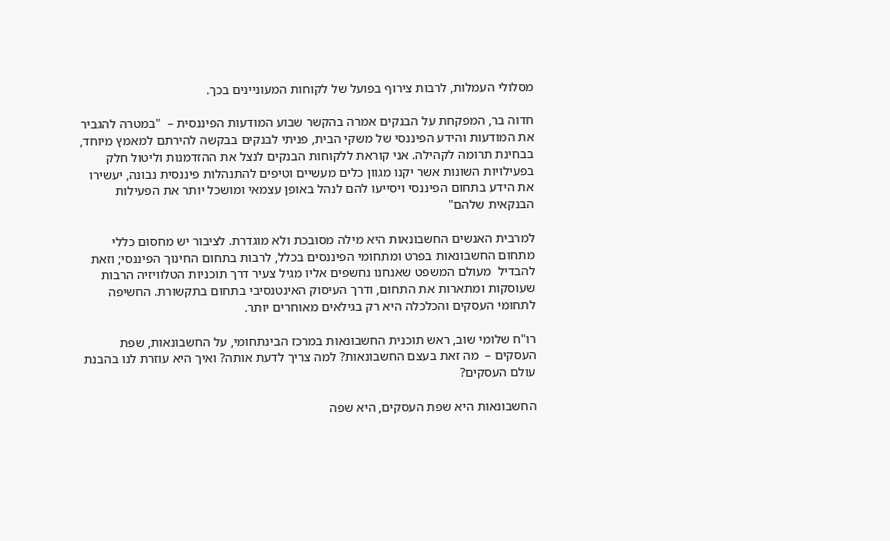מסלולי העמלות, לרבות צירוף בפועל של לקוחות המעוניינים בכך.

חדוה בר, המפקחת על הבנקים אמרה בהקשר שבוע המודעות הפיננסית –  "במטרה להגביר את המודעות והידע הפיננסי של משקי הבית, פניתי לבנקים בבקשה להירתם למאמץ מיוחד, בבחינת תרומה לקהילה. אני קוראת ללקוחות הבנקים לנצל את ההזדמנות וליטול חלק בפעילויות השונות אשר יקנו מגוון כלים מעשיים וטיפים להתנהלות פיננסית נבונה, יעשירו את הידע בתחום הפיננסי ויסייעו להם לנהל באופן עצמאי ומושכל יותר את הפעילות הבנקאית שלהם"

למרבית האנשים החשבונאות היא מילה מסובכת ולא מוגדרת. לציבור יש מחסום כללי מתחום החשבונאות בפרט ומתחומי הפיננסים בכלל, לרבות בתחום החינוך הפיננסי; וזאת להבדיל  מעולם המשפט שאנחנו נחשפים אליו מגיל צעיר דרך תוכניות הטלוויזיה הרבות שעוסקות ומתארות את התחום, ודרך העיסוק האינטנסיבי בתחום בתקשורת. החשיפה לתחומי העסקים והכלכלה היא רק בגילאים מאוחרים יותר.

רו"ח שלומי שוב, ראש תוכנית החשבונאות במרכז הבינתחומי, על החשבונאות, שפת העסקים –  מה זאת בעצם החשבונאות? למה צריך לדעת אותה? ואיך היא עוזרת לנו בהבנת עולם העסקים?

החשבונאות היא שפת העסקים, היא שפה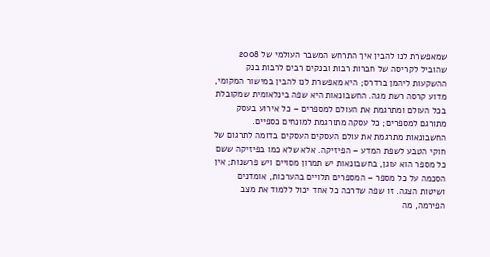שמאפשרת לנו להבין איך התרחש המשבר העולמי של 2008 שהוביל לקריסה של חברות רבות ובנקים רבים לרבות בנק ההשקעות ליהמן ברדרס; היא מאפשרת לנו להבין במישור המקומי,  מדוע קרסה רשת מגה. החשבונאות היא שפה בינלאומית שמקובלת בכל העולם ומתרגמת את העולם למספרים – כל אירוע בעסק מתורגם למספרים; כל עסקה מתורגמת למונחים כספיים. החשבונאות מתרגמת את עולם העסקים העסקים בדומה לתרגום של חוקי הטבע לשפת המדע – הפיזיקה. אלא שלא כמו בפיזיקה ששם כל מספר הוא עוגן, בחשבונאות יש תמרון מסויים ויש פרשנות; אין הסכמה על כל מספר – המספרים תלויים בהערכות, אומדנים ושיטות הצגה. זו שפה שדרכה כל אחד יכול ללמוד את מצב הפירמה, מה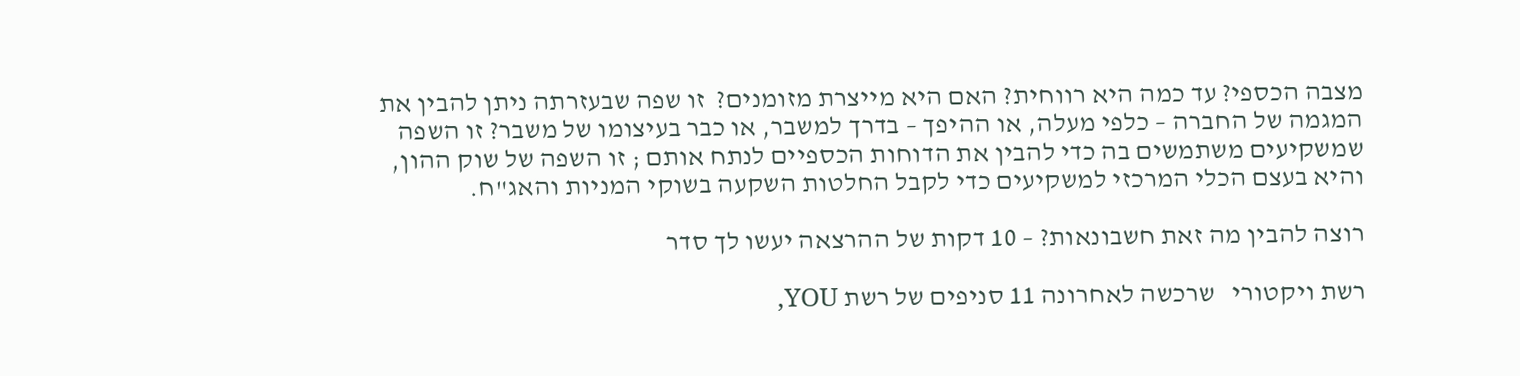מצבה הכספי? עד כמה היא רווחית? האם היא מייצרת מזומנים?  זו שפה שבעזרתה ניתן להבין את המגמה של החברה – כלפי מעלה, או ההיפך – בדרך למשבר, או כבר בעיצומו של משבר? זו השפה שמשקיעים משתמשים בה כדי להבין את הדוחות הכספיים לנתח אותם ; זו השפה של שוק ההון, והיא בעצם הכלי המרכזי למשקיעים כדי לקבל החלטות השקעה בשוקי המניות והאג"ח.

רוצה להבין מה זאת חשבונאות? – 10 דקות של ההרצאה יעשו לך סדר

רשת ויקטורי   שרכשה לאחרונה 11 סניפים של רשת YOU,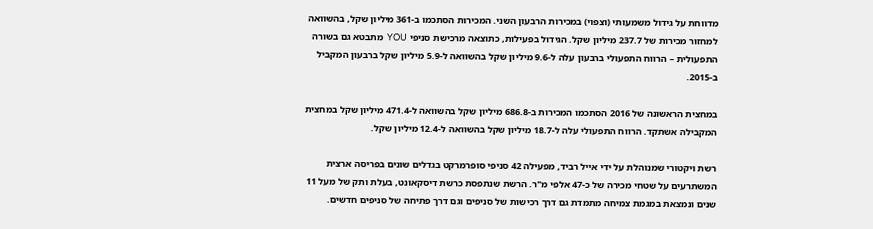מדווחת על גידול משמעותי (וצפוי) במכירות הרבעון השני. המכירות הסתכמו ב-361 מיליון שקל, בהשוואה למחזור מכירות של 237.7 מיליון שקל. הגידול בפעילות, כתוצאה מרכישת סניפי YOU  מתבטא גם בשורה התפעולית – הרווח התפעולי ברבעון עלה ל-9.6 מיליון שקל בהשוואה ל-5.9 מיליון שקל ברבעון המקביל ב-2015.

במחצית הראשונה של 2016 הסתכמו המכירות ב-686.8 מיליון שקל בהשוואה ל-471.4 מיליון שקל במחצית המקבילה אשתקד. הרווח התפעולי עלה ל-18.7 מיליון שקל בהשוואה ל-12.4 מיליון שקל.

רשת ויקטורי שמנוהלת על ידי אייל רביד, מפעילה 42 סניפי סופרמרקט בגדלים שונים בפריסה ארצית המשתרעים על שטחי מכירה של כ-47 אלפי מ"ר. הרשת שנתפסת כרשת דיסקאונט, בעלת ותק של מעל 11 שנים ונמצאת במגמת צמיחה מתמדת גם דרך רכישות של סניפים וגם דרך פתיחה של סניפים חדשים.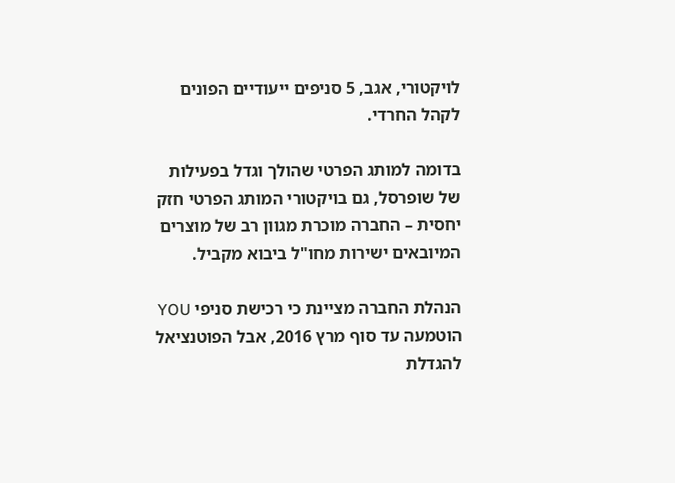לויקטורי, אגב, 5 סניפים ייעודיים הפונים לקהל החרדי.

בדומה למותג הפרטי שהולך וגדל בפעילות של שופרסל, גם בויקטורי המותג הפרטי חזק יחסית – החברה מוכרת מגוון רב של מוצרים המיובאים ישירות מחו"ל ביבוא מקביל.

הנהלת החברה מציינת כי רכישת סניפי YOU הוטמעה עד סוף מרץ 2016, אבל הפוטנציאל להגדלת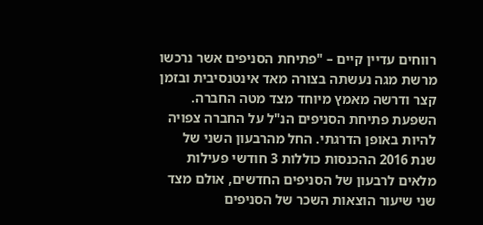רווחים עדיין קיים – "פתיחת הסניפים אשר נרכשו מרשת מגה נעשתה בצורה מאד אינטנסיבית ובזמן קצר ודרשה מאמץ מיוחד מצד מטה החברה. השפעת פתיחת הסניפים הנ"ל על החברה צפויה להיות באופן הדרגתי. החל מהרבעון השני של שנת 2016 ההכנסות כוללות 3 חודשי פעילות מלאים לרבעון של הסניפים החדשים, אולם מצד שני שיעור הוצאות השכר של הסניפים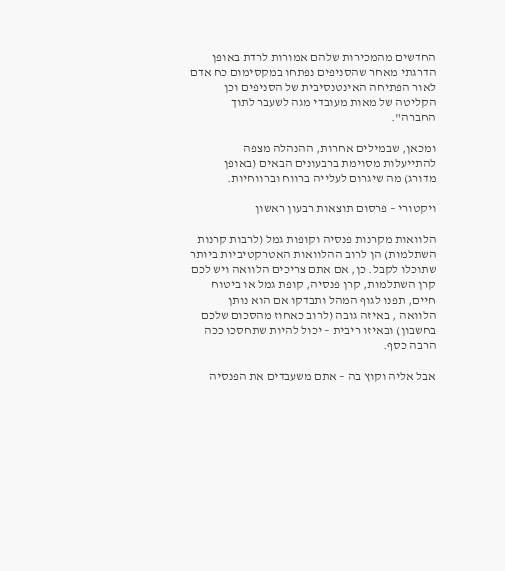החדשים מהמכירות שלהם אמורות לרדת באופן הדרגתי מאחר שהסניפים נפתחו במקסימום כח אדם לאור הפתיחה האינטנסיבית של הסניפים וכן הקליטה של מאות מעובדי מגה לשעבר לתוך החברה".

ומכאן, שבמילים אחרות, ההנהלה מצפה להתייעלות מסוימת ברבעונים הבאים (באופן מדורג) מה שיגרום לעלייה ברווח וברווחיות.

ויקטורי – פרסום תוצאות רבעון ראשון

הלוואות מקרנות פנסיה וקופות גמל (לרבות קרנות השתלמות) הן לרוב ההלוואות האטרקטיביות ביותר שתוכלו לקבל. כן, אם אתם צריכים הלוואה ויש לכם קרן השתלמות, קרן פנסיה, קופת גמל או ביטוח חיים, תפנו לגוף המהל ותבדקו אם הוא נותן הלוואה , באיזה גובה (לרוב כאחוז מהסכום שלכם בחשבון) ובאיזו ריבית – יכול להיות שתחסכו ככה הרבה כסף.

אבל אליה וקוץ בה – אתם משעבדים את הפנסיה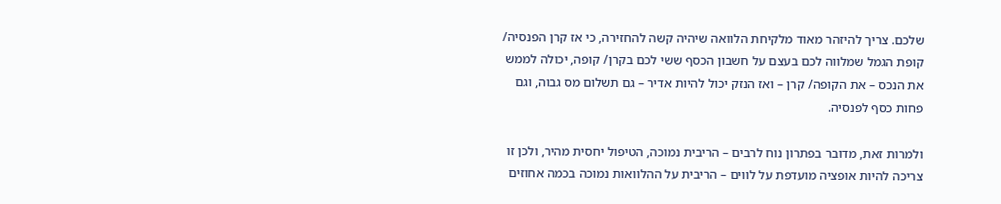שלכם. צריך להיזהר מאוד מלקיחת הלוואה שיהיה קשה להחזירה, כי אז קרן הפנסיה/ קופת הגמל שמלווה לכם בעצם על חשבון הכסף ששי לכם בקרן/ קופה, יכולה לממש את הנכס – את הקופה/ קרן – ואז הנזק יכול להיות אדיר – גם תשלום מס גבוה, וגם פחות כסף לפנסיה.

ולמרות זאת, מדובר בפתרון נוח לרבים – הריבית נמוכה, הטיפול יחסית מהיר, ולכן זו צריכה להיות אופציה מועדפת על לווים – הריבית על ההלוואות נמוכה בכמה אחוזים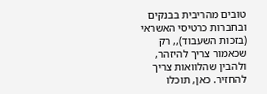טובים מהריבית בבנקים ובחברות כרטיסי האשראי (בזכות השעבוד),, רק שכאמור צריך להיזהר, ולהבין שהלוואות צריך להחזיר. כאן, תוכלו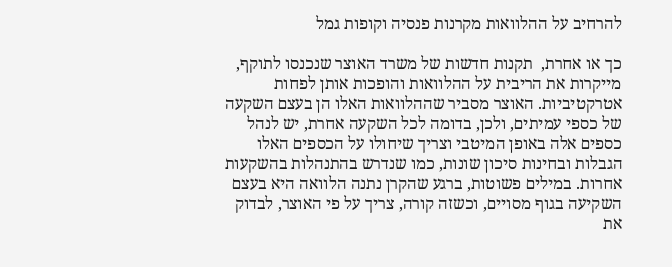להרחיב על ההלוואות מקרנות פנסיה וקופות גמל

כך או אחרת,  תקנות חדשות של משרד האוצר שנכנסו לתוקף, מייקרות את הריבית על ההלוואות והופכות אותן לפחות אטרקטיביות. האוצר מסביר שההלוואות האלו הן בעצם השקעה של כספי עמיתים, ולכן, בדומה לכל השקעה אחרת, יש לנהל כספים אלה באופן המיטבי וצריך שיחולו על הכספים האלו הגבלות ובחינות סיכון שונות, כמו שנדרש בהתנהלות בהשקעות אחרות. במילים פשוטות, ברגע שהקרן נתנה הלוואה היא בעצם השקיעה בגוף מסויים, וכשזה קורה, צריך על פי האוצר, לבדוק את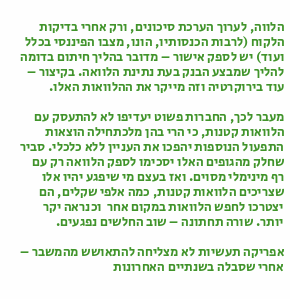הלווה, לערוך הערכת סיכונים, ורק אחרי בדיקות הלקוח (לרבות הכנסותיו, הונו, מצבו הפיננסי בכלל ועוד) יש לספק אישור – מדובר בהליך חיתום בדומה להליך שמבצע הבנק בעת נתינת הלוואה. בקיצור – עוד בירוקרטיה וזה מייקר את ההלוואות האלו.

מעבר לכך, החברות פשוט יעדיפו לא להתעסק עם הלוואות קטנות, כי הרי בהן מלכתחילה הוצאות התפעול הנוספות יהפכו את העניין ללא כלכלי. סביר שחלק מהגופים האלו יסכימו לספק הלוואה רק עם רף מינימלי מסוים. ואז בעצם מי שיפגע יהיו אלו שצריכים הלוואות קטנות, כמה אלפי שקלים, הם יצטרכו לחפש הלוואות במקום אחר  וכנראה יקר יותר. שורה תחתונה – שוב החלשים נפגעים.

אפריקה תעשיות לא מצליחה להתאושש מהמשבר – אחרי שסבלה בשנתיים האחרונות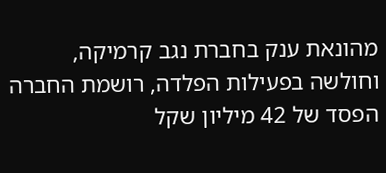מהונאת ענק בחברת נגב קרמיקה, וחולשה בפעילות הפלדה, רושמת החברה הפסד של 42 מיליון שקל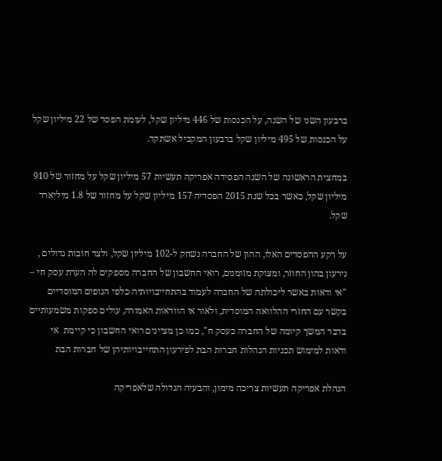ברבעון השני של השנה, על הכנסות של 446 מיליון שקל, לעומת הפסד של 22 מיליון שקל על הכנסות של 495 מיליון שקל ברבעון המקביל אשתקד.

במחצית הראשונה של השנה הפסידה אפריקה תעשיות 57 מיליון שקל על מחזור של 910 מיליון שקל, כאשר בכל שנת 2015 הפסדיה 157 מיליון שקל על מחזור של 1.8 מיליארד שקל.

על רקע ההפסדים האלו, ההון של החברה נשחק ל-102 מיליון שקל, ולצד חובות גדולים , גירעון בהון החוזר, ומצוקת מזומנים, רואי החשבון של החברה מספקים לה הערת עסק חי – "אי ודאות באשר ליכולתה של החברה לעמוד בהתחייבויותיה כלפי הגופים המוסדיים בקשר עם החזרי ההלוואה המוסדית, ולאור אי הוודאות האמורה, עולים ספקות משמעותיים בדבר המשך קיומה של החברה כעסק ח", כמו כן מציינים רואי החשבון כי קיימת  אי ודאות למימוש תכניות הנהלות חברות הבת לפירעון התחייבויותיהן של חברות הבת

הנהלת אפריקה תעשיות צריכה מימון, והבעיה הגדולה שלאפריקה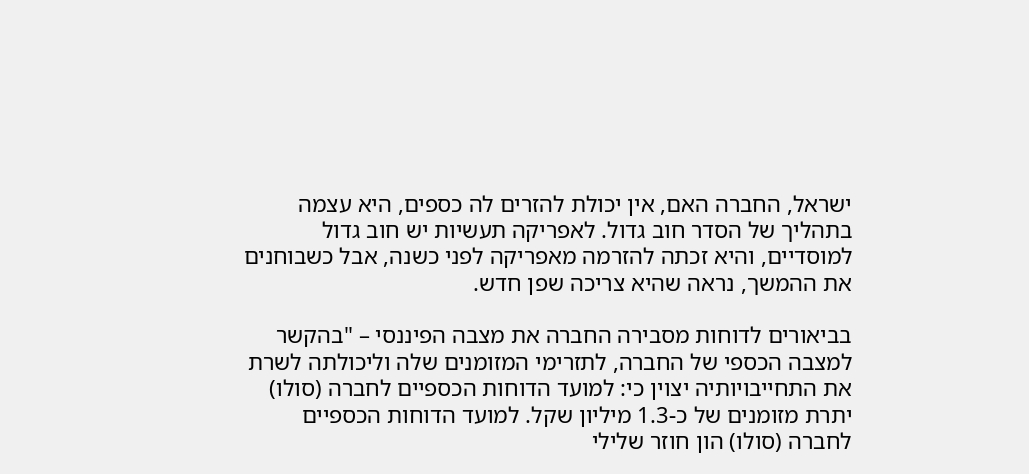ישראל, החברה האם, אין יכולת להזרים לה כספים, היא עצמה בתהליך של הסדר חוב גדול. לאפריקה תעשיות יש חוב גדול למוסדיים, והיא זכתה להזרמה מאפריקה לפני כשנה, אבל כשבוחנים את ההמשך, נראה שהיא צריכה שפן חדש.

בביאורים לדוחות מסבירה החברה את מצבה הפיננסי – "בהקשר למצבה הכספי של החברה, לתזרימי המזומנים שלה וליכולתה לשרת את התחייבויותיה יצוין כי: למועד הדוחות הכספיים לחברה (סולו) יתרת מזומנים של כ-1.3 מיליון שקל. למועד הדוחות הכספיים לחברה (סולו) הון חוזר שלילי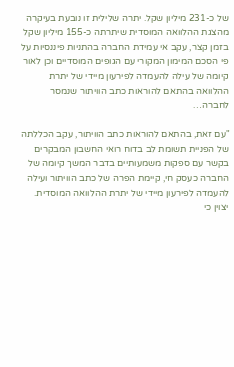של כ-231 מיליון שקל. יתרה שלילית זו נובעת בעיקרה מהצגת ההלוואה המוסדית שיתרתה כ-155 מיליון שקל בזמן קצר, עקב אי עמידת החברה בהתניות פיננסיות על פי הסכם המימון המקורי עם הגופים המוסדיים וכן לאור קיומה של עילה להעמדה לפירעון מיידי של יתרת ההלוואה בהתאם להוראות כתב הוויתור שנמסר לחברה…

"עם זאת, בהתאם להוראות כתב הוויתור, עקב הכללתה של הפניית תשומת לב בדוח רואי החשבון המבקרים בקשר עם ספקות משמעותיים בדבר המשך קיומה של החברה כעסק חי, קיימת הפרה של כתב הוויתור ועילה להעמדה לפירעון מיידי של יתרת ההלוואה המוסדית. יצוין כי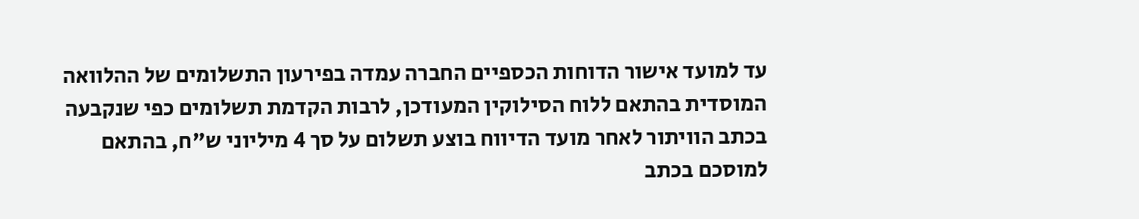עד למועד אישור הדוחות הכספיים החברה עמדה בפירעון התשלומים של ההלוואה המוסדית בהתאם ללוח הסילוקין המעודכן, לרבות הקדמת תשלומים כפי שנקבעה בכתב הוויתור לאחר מועד הדיווח בוצע תשלום על סך 4 מיליוני ש"ח, בהתאם למוסכם בכתב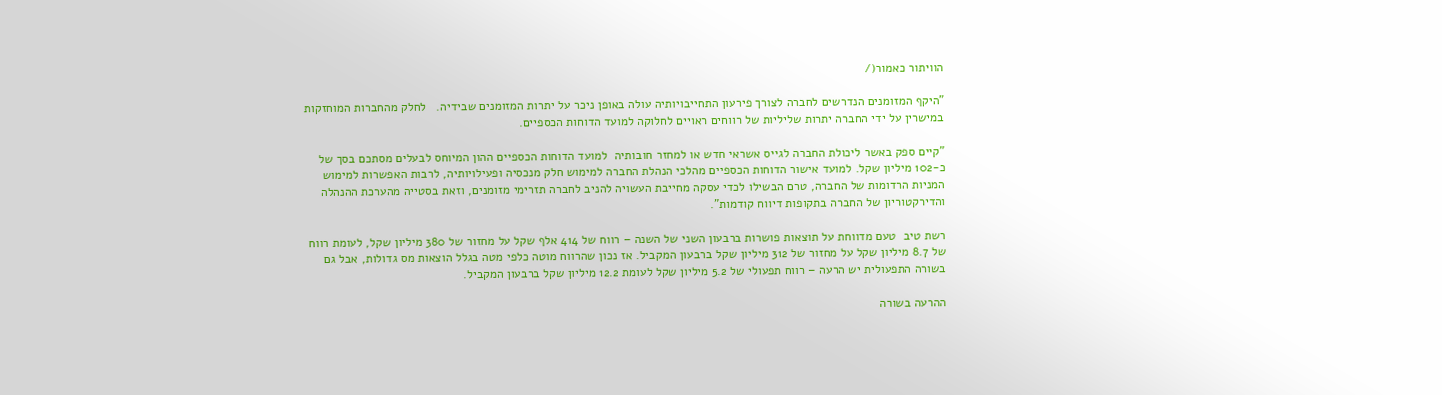הוויתור כאמור(/

"היקף המזומנים הנדרשים לחברה לצורך פירעון התחייבויותיה עולה באופן ניכר על יתרות המזומנים שבידיה.   לחלק מהחברות המוחזקות במישרין על ידי החברה יתרות שליליות של רווחים ראויים לחלוקה למועד הדוחות הכספיים.

"קיים ספק באשר ליכולת החברה לגייס אשראי חדש או למחזר חובותיה  למועד הדוחות הכספיים ההון המיוחס לבעלים מסתכם בסך של כ-102 מיליון שקל. למועד אישור הדוחות הכספיים מהלכי הנהלת החברה למימוש חלק מנכסיה ופעילויותיה, לרבות האפשרות למימוש המניות הרדומות של החברה, טרם הבשילו לכדי עסקה מחייבת העשויה להניב לחברה תזרימי מזומנים, וזאת בסטייה מהערכת ההנהלה והדירקטוריון של החברה בתקופות דיווח קודמות".

רשת טיב  טעם מדווחת על תוצאות פושרות ברבעון השני של השנה – רווח של 414 אלף שקל על מחזור של 380 מיליון שקל, לעומת רווח של 8.7 מיליון שקל על מחזור של 312 מיליון שקל ברבעון המקביל. אז נכון שהרווח מוטה כלפי מטה בגלל הוצאות מס גדולות, אבל גם בשורה התפעולית יש הרעה – רווח תפעולי של 5.2 מיליון שקל לעומת 12.2 מיליון שקל ברבעון המקביל.

ההרעה בשורה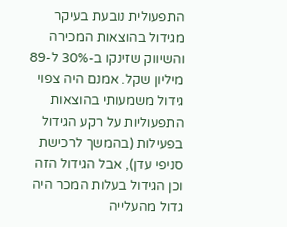התפעולית נובעת בעיקר מגידול בהוצאות המכירה והשיווק שזינקו ב-30% ל-89 מיליון שקל. אמנם היה צפוי גידול משמעותי בהוצאות התפעוליות על רקע הגידול בפעילות (בהמשך לרכישת סניפי עדן), אבל הגידול הזה וכן הגידול בעלות המכר היה גדול מהעלייה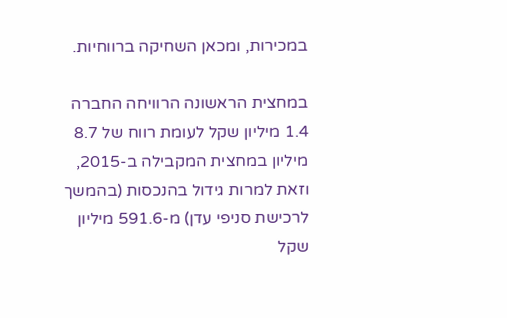במכירות, ומכאן השחיקה ברווחיות.

במחצית הראשונה הרוויחה החברה 1.4 מיליון שקל לעומת רווח של 8.7 מיליון במחצית המקבילה ב-2015, וזאת למרות גידול בהנכסות (בהמשך לרכישת סניפי עדן) מ-591.6 מיליון שקל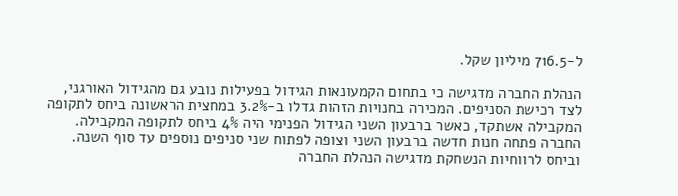ל-716.5 מיליון שקל.

הנהלת החברה מדגישה כי בתחום הקמעונאות הגידול בפעילות נובע גם מהגידול האורגני, לצד רכישת הסניפים. המכירה בחנויות הזהות גדלו ב-3.2% במחצית הראשונה ביחס לתקופה המקבילה אשתקד, כאשר ברבעון השני הגידול הפנימי היה 4% ביחס לתקופה המקבילה. החברה פתחה חנות חדשה ברבעון השני וצופה לפתוח שני סניפים נוספים עד סוף השנה. וביחס לרווחיות הנשחקת מדגישה הנהלת החברה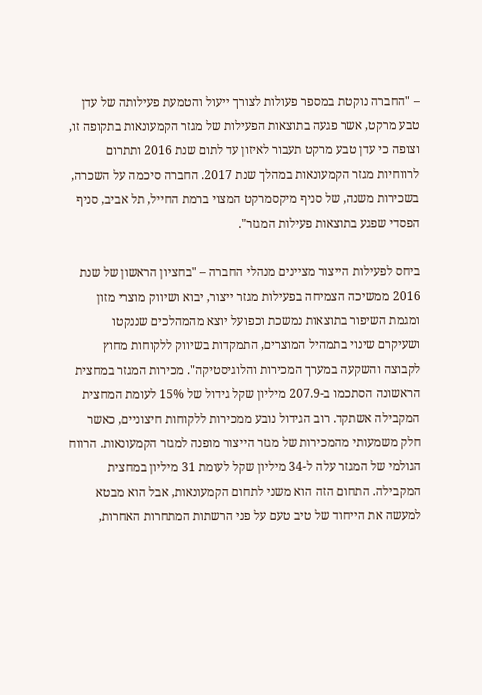– "החברה נוקטת במספר פעולות לצורך ייעול והטמעת פעילותה של עדן טבע מרקט, אשר פגעה בתוצאות הפעילות של מגזר הקמעונאות בתקופה זו, וצופה כי עדן טבע מרקט תעבור לאיזון עד לתום שנת 2016 ותתרום לרווחיות מגזר הקמעונאות במהלך שנת 2017. החברה סיכמה על השכרה, בשכירות משנה, של סניף מיקסמרקט המצוי ברמת החייל, תל אביב, סניף הפסדי שפגע בתוצאות פעילות המגזר".

ביחס לפעילות הייצור מציינים מנהלי החברה – "בחציון הראשון של שנת 2016 ממשיכה הצמיחה בפעילות מגזר ייצור, יבוא ושיווק מוצרי מזון ומגמת השיפור בתוצאות נמשכת וכפועל יוצא מהמהלכים שננקטו ושעיקרם שינוי בתמהיל המוצרים, התמקדות בשיווק ללקוחות מחוץ לקבוצה והשקעה במערך המכירות והלוגיסטיקה". מכירות המגזר במחצית הראשונה הסתכמו ב-207.9 מיליון שקל גידול של 15% לעומת המחצית המקבילה אשתקד. רוב הגידול נובע ממכירות ללקוחות חיצוניים, כאשר חלק משמעותי מהמכירות של מגזר הייצור מופנה למגזר הקמעונאות. הרווח הגולמי של המגזר עלה ל-34 מיליון שקל לעומת 31 מיליון במחצית המקבילה. התחום הזה הוא משני לתחום הקמעונאות, אבל הוא מבטא למעשה את הייחוד של טיב טעם על פני הרשתות המתחרות האחרות,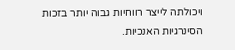ויכולתה לייצר רווחיות גבוה יותר בזכות הסינרגיות האנכיות.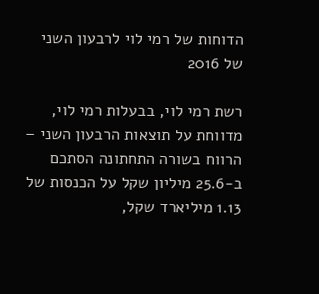הדוחות של רמי לוי לרבעון השני של 2016

רשת רמי לוי, בבעלות רמי לוי, מדווחת על תוצאות הרבעון השני – הרווח בשורה התחתונה הסתכם ב-25.6 מיליון שקל על הכנסות של 1.13 מיליארד שקל,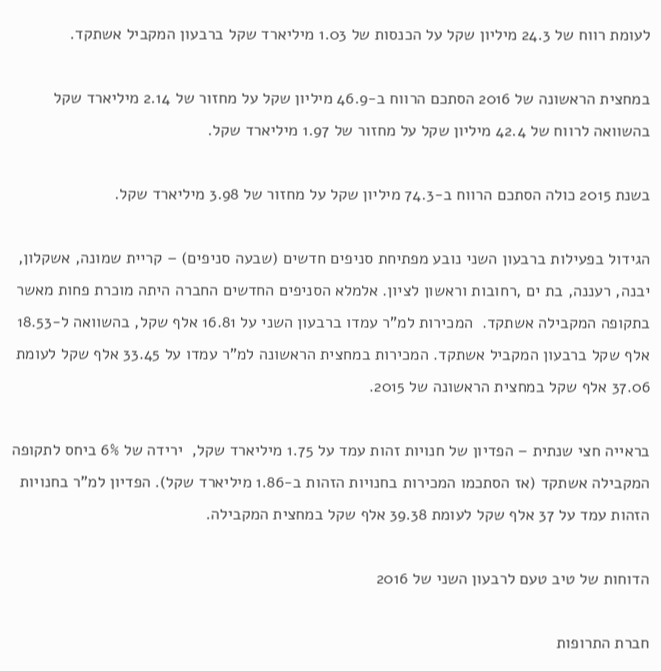לעומת רווח של 24.3 מיליון שקל על הכנסות של 1.03 מיליארד שקל ברבעון המקביל אשתקד.

במחצית הראשונה של 2016 הסתכם הרווח ב-46.9 מיליון שקל על מחזור של 2.14 מיליארד שקל בהשוואה לרווח של 42.4 מיליון שקל על מחזור של 1.97 מיליארד שקל.

בשנת 2015 כולה הסתכם הרווח ב-74.3 מיליון שקל על מחזור של 3.98 מיליארד שקל.

הגידול בפעילות ברבעון השני נובע מפתיחת סניפים חדשים (שבעה סניפים) – קריית שמונה, אשקלון, יבנה, רעננה, בת ים ,רחובות וראשון לציון. אלמלא הסניפים החדשים החברה היתה מוכרת פחות מאשר בתקופה המקבילה אשתקד.  המכירות למ"ר עמדו ברבעון השני על 16.81 אלף שקל, בהשוואה ל-18.53 אלף שקל ברבעון המקביל אשתקד. המכירות במחצית הראשונה למ"ר עמדו על 33.45 אלף שקל לעומת 37.06 אלף שקל במחצית הראשונה של 2015.

בראייה חצי שנתית – הפדיון של חנויות זהות עמד על 1.75 מיליארד שקל,  ירידה של 6% ביחס לתקופה המקבילה אשתקד (אז הסתכמו המכירות בחנויות הזהות ב-1.86 מיליארד שקל). הפדיון למ"ר בחנויות הזהות עמד על 37 אלף שקל לעומת 39.38 אלף שקל במחצית המקבילה.

הדוחות של טיב טעם לרבעון השני של 2016

חברת התרופות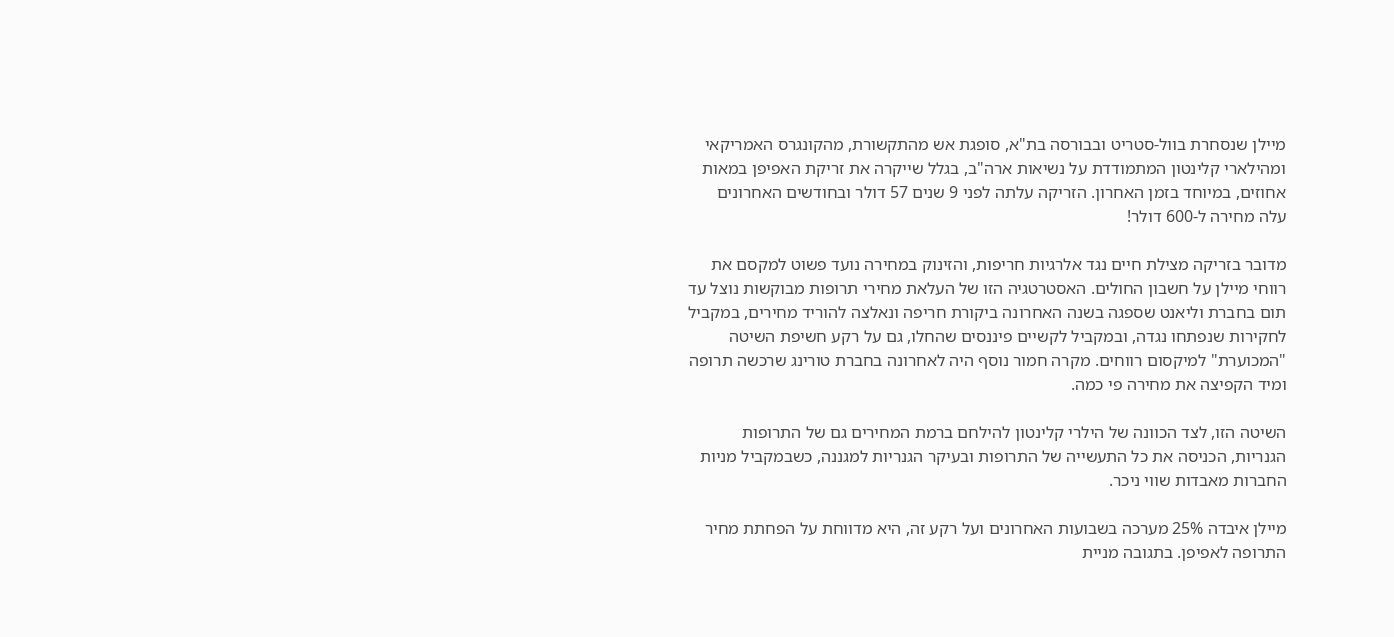מיילן שנסחרת בוול-סטריט ובבורסה בת"א, סופגת אש מהתקשורת, מהקונגרס האמריקאי ומהילארי קלינטון המתמודדת על נשיאות ארה"ב, בגלל שייקרה את זריקת האפיפן במאות אחוזים, במיוחד בזמן האחרון. הזריקה עלתה לפני 9 שנים 57 דולר ובחודשים האחרונים עלה מחירה ל-600 דולר!

מדובר בזריקה מצילת חיים נגד אלרגיות חריפות, והזינוק במחירה נועד פשוט למקסם את רווחי מיילן על חשבון החולים. האסטרטגיה הזו של העלאת מחירי תרופות מבוקשות נוצל עד תום בחברת וליאנט שספגה בשנה האחרונה ביקורת חריפה ונאלצה להוריד מחירים, במקביל לחקירות שנפתחו נגדה, ובמקביל לקשיים פיננסים שהחלו, גם על רקע חשיפת השיטה "המכוערת" למיקסום רווחים. מקרה חמור נוסף היה לאחרונה בחברת טורינג שרכשה תרופה ומיד הקפיצה את מחירה פי כמה.

השיטה הזו, לצד הכוונה של הילרי קלינטון להילחם ברמת המחירים גם של התרופות הגנריות, הכניסה את כל התעשייה של התרופות ובעיקר הגנריות למגננה, כשבמקביל מניות החברות מאבדות שווי ניכר.

מיילן איבדה 25% מערכה בשבועות האחרונים ועל רקע זה, היא מדווחת על הפחתת מחיר התרופה לאפיפן. בתגובה מניית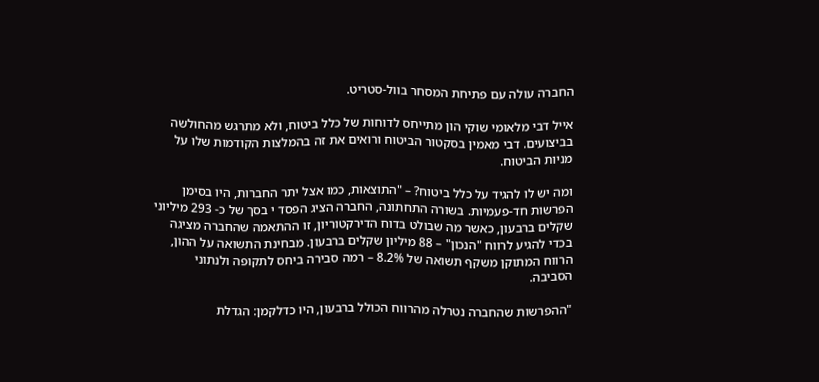החברה עולה עם פתיחת המסחר בוול-סטריט.

אייל דבי מלאומי שוקי הון מתייחס לדוחות של כלל ביטוח, ולא מתרגש מהחולשה בביצועים. דבי מאמין בסקטור הביטוח ורואים את זה בהמלצות הקודמות שלו על מניות הביטוח.

ומה יש לו להגיד על כלל ביטוח? – "התוצאות, כמו אצל יתר החברות, היו בסימן הפרשות חד-פעמיות. בשורה התחתונה, החברה הציג הפסד י בסך של כ- 293 מיליוני שקלים ברבעון, כאשר מה שבולט בדוח הדירקטוריון, זו ההתאמה שהחברה מציגה בכדי להגיע לרווח "הנכון" – 88 מיליון שקלים ברבעון. מבחינת התשואה על ההון, הרווח המתוקן משקף תשואה של 8.2% – רמה סבירה ביחס לתקופה ולנתוני הסביבה.

"ההפרשות שהחברה נטרלה מהרווח הכולל ברבעון, היו כדלקמן: הגדלת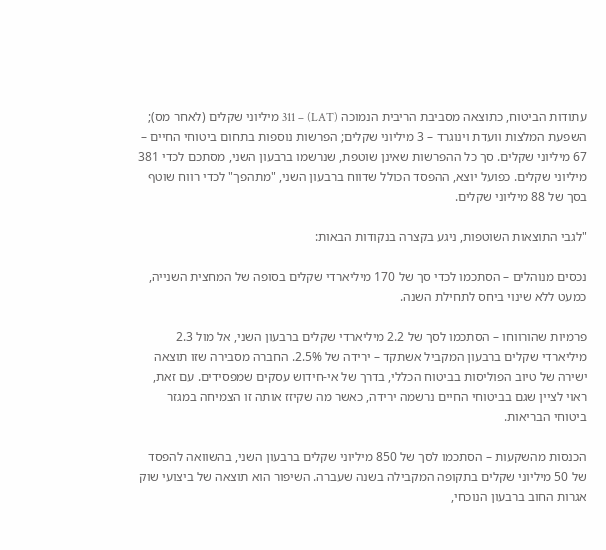עתודות הביטוח, כתוצאה מסביבת הריבית הנמוכה (LAT) – 311 מיליוני שקלים (לאחר מס); השפעת המלצות וועדת וינוגרד – 3 מיליוני שקלים; הפרשות נוספות בתחום ביטוחי החיים – 67 מיליוני שקלים. סך כל ההפרשות שאינן שוטפת, שנרשמו ברבעון השני, מסתכם לכדי 381 מיליוני שקלים. כפועל יוצא, ההפסד הכולל שדווח ברבעון השני, "מתהפך" לכדי רווח שוטף בסך של 88 מיליוני שקלים.

"לגבי התוצאות השוטפות, ניגע בקצרה בנקודות הבאות:

נכסים מנוהלים – הסתכמו לכדי סך של 170 מיליארדי שקלים בסופה של המחצית השנייה, כמעט ללא שינוי ביחס לתחילת השנה.

פרמיות שהורווחו – הסתכמו לסך של 2.2 מיליארדי שקלים ברבעון השני, אל מול 2.3 מיליארדי שקלים ברבעון המקביל אשתקד – ירידה של 2.5%. החברה מסבירה שזו תוצאה ישירה של טיוב הפוליסות בביטוח הכללי, בדרך של אי-חידוש עסקים שמפסידים. עם זאת, ראוי לציין שגם בביטוחי החיים נרשמה ירידה, כאשר מה שקיזז אותה זו הצמיחה במגזר ביטוחי הבריאות.

הכנסות מהשקעות – הסתכמו לסך של 850 מיליוני שקלים ברבעון השני, בהשוואה להפסד של 50 מיליוני שקלים בתקופה המקבילה בשנה שעברה. השיפור הוא תוצאה של ביצועי שוק אגרות החוב ברבעון הנוכחי,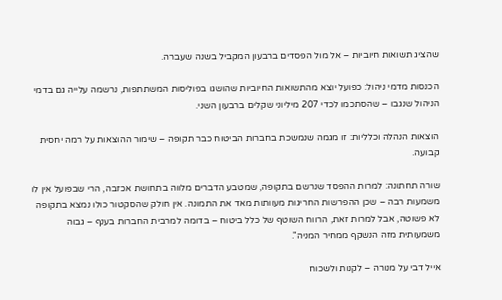שהציג תשואות חיוביות – אל מול הפסדים ברבעון המקביל בשנה שעברה.

הכנסות מדמי ניהול: כפועל יוצא מהתשואות החיוביות שהושגו בפוליסות המשתתפות, נרשמה עלייה גם בדמי הניהול שנגבו – שהסתכמו לכדי 207 מיליוני שקלים ברבעון השני.

הוצאות הנהלה וכלליות: זו מגמה שנמשכת בחברות הביטוח כבר תקופה – שימור ההוצאות על רמה יחסית קבועה.

שורה תחתונה: למרות ההפסד שנרשם בתקופה, שמטבע הדברים מלווה בתחושת אכזבה, הרי שבפועל אין לו משמעות רבה – שכן ההפרשות החריגות מעוותות מאד את התמונה. אין חולק שהסקטור כולו נמצא בתקופה לא פשוטה, אבל למרות זאת, הרווח השוטף של כלל ביטוח – בדומה למרבית החברות בענף – גבוה משמעותית מזה הנשקף ממחיר המניה".

אייל דבי על מנורה – לקנות ולשכוח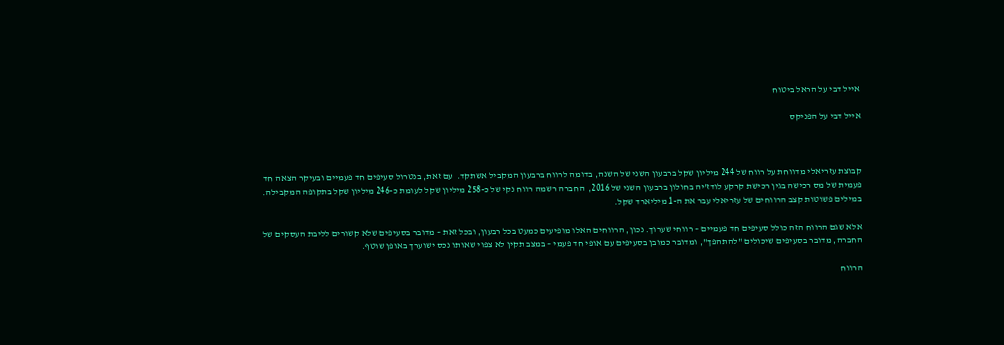אייל דבי על הראל ביטוח

אייל דבי על הפניקס



קבוצת עזריאלי מדווחת על רווח של 244 מיליון שקל ברבעון השני של השנה, בדומה לרווח ברבעון המקביל אשתקד.  עם זאת, בנטרול סעיפים חד פעמיים ובעיקר הצאה חד פעמית של מס רכישה בגין רכישת קרקע לודז'יה בחולון ברבעון השני של 2016,  החברה רשמה רווח נקי של כ-258 מיליון שקל לעומת כ-246 מיליון שקל בתקופה המקבילה. במילים פשוטות קצב הרווחים של עזריאלי עבר את ה-1 מיליארד שקל.

אלא שגם הרווח הזה כולל סעיפים חד פעמיים – רווחי שערוך. נכון, הרווחים האלו מופיעים כמעט בכל רבעון, ובכל זאת – מדובר בסעיפים שלא קשורים לליבת העסקים של החברה, מדובר בסעיפים שיכולים "להתהפך", ומדובר כמובן בסעיפים עם אופי חד פעמי – במצב תקין לא צפוי שאותו נכס ישוערך באופן שוטף.

הרווח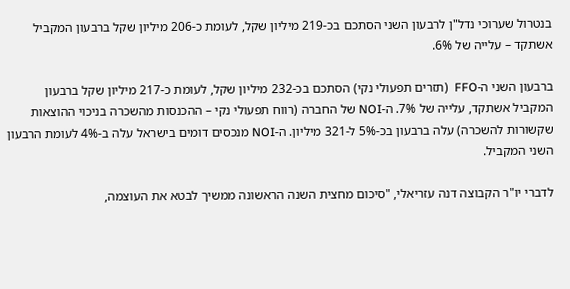בנטרול שערוכי נדל"ן לרבעון השני הסתכם בכ-219 מיליון שקל, לעומת כ-206 מיליון שקל ברבעון המקביל אשתקד – עלייה של 6%.

ברבעון השני ה-FFO  (תזרים תפעולי נקי) הסתכם בכ-232 מיליון שקל, לעומת כ-217 מיליון שקל ברבעון המקביל אשתקד, עלייה של 7%. ה-NOI של החברה (רווח תפעולי נקי – ההכנסות מהשכרה בניכוי ההוצאות שקשורות להשכרה) עלה ברבעון בכ-5% ל-321 מיליון. ה-NOI מנכסים דומים בישראל עלה ב-4% לעומת הרבעון השני המקביל.

לדברי יו"ר הקבוצה דנה עזריאלי, "סיכום מחצית השנה הראשונה ממשיך לבטא את העוצמה,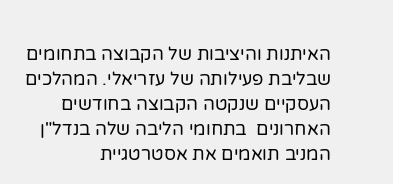האיתנות והיציבות של הקבוצה בתחומים שבליבת פעילותה של עזריאלי. המהלכים העסקיים שנקטה הקבוצה בחודשים האחרונים  בתחומי הליבה שלה בנדל"ן המניב תואמים את אסטרטגיית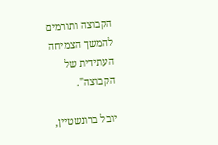הקבוצה ותורמים להמשך הצמיחה העתידית של הקבוצה".

יובל ברונשטיין,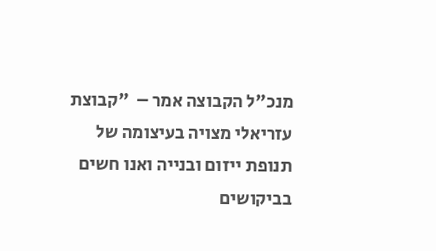מנכ"ל הקבוצה אמר –  "קבוצת עזריאלי מצויה בעיצומה של תנופת ייזום ובנייה ואנו חשים בביקושים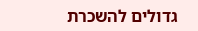גדולים להשכרת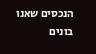הנכסים שאנו בונים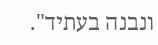ונבנה בעתיד".